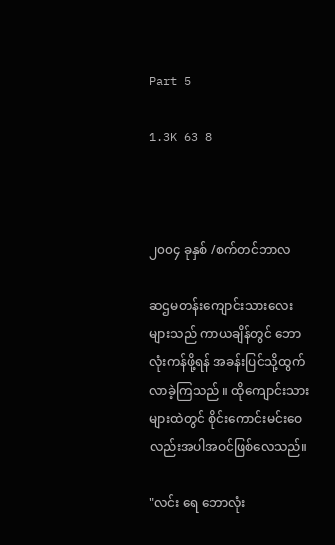Part 5

1.3K 63 8



၂၀၀၄ ခုနှစ် /စက်တင်ဘာလ

ဆဌမတန်းကျောင်းသားလေးများသည် ကာယချိန်တွင် ဘောလုံးကန်ဖို့ရန် အခန်းပြင်သို့ထွက်လာခဲ့ကြသည် ။ ထိုကျောင်းသားများထဲတွင် စိုင်းကောင်းမင်းဝေ လည်းအပါအဝင်ဖြစ်လေသည်။

"လင်း ရေ ဘောလုံး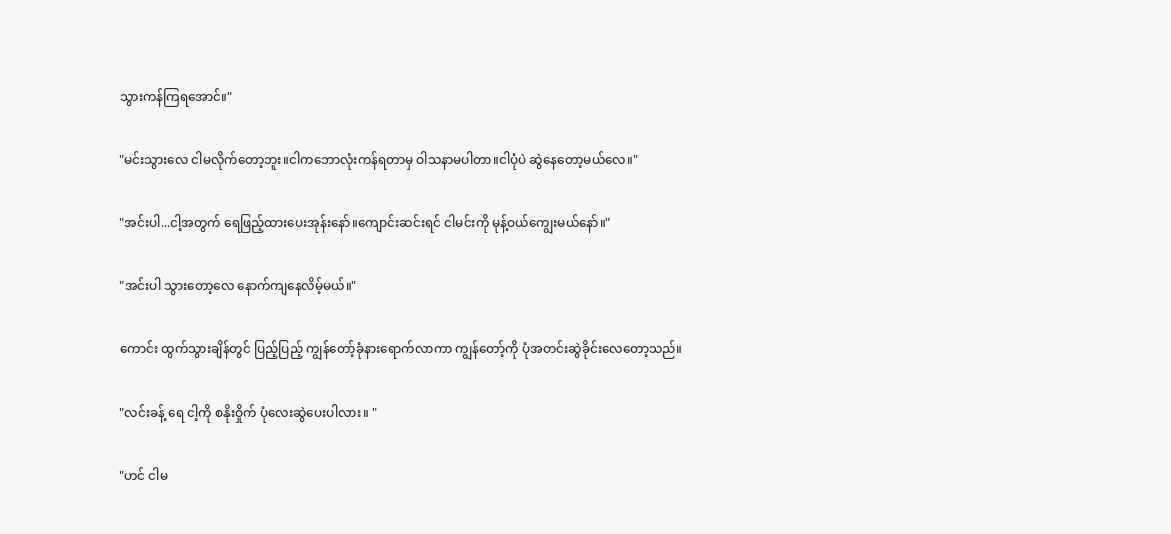သွားကန်ကြရအောင်။"

"မင်းသွားလေ ငါမလိုက်တော့ဘူး။ငါကဘောလုံးကန်ရတာမှ ဝါသနာမပါတာ။ငါပုံပဲ ဆွဲနေတော့မယ်လေ။"

"အင်းပါ...ငါ့အတွက် ရေဖြည့်ထားပေးအုန်းနော်။ကျောင်းဆင်းရင် ငါမင်းကို မုန့်ဝယ်ကျွေးမယ်နော်။"

"အင်းပါ သွားတော့လေ နောက်ကျနေလိမ့်မယ်။"

ကောင်း ထွက်သွားချိန်တွင် ပြည့်ပြည့် ကျွန်တော့်ခုံနားရောက်လာကာ ကျွန်တော့်ကို ပုံအတင်းဆွဲခိုင်းလေတော့သည်။

"လင်းခန့် ရေ ငါ့ကို စနိုးဝှိုက် ပုံလေးဆွဲပေးပါလား။ "

"ဟင် ငါမ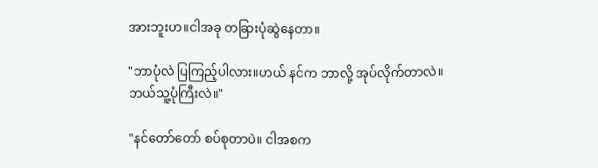အားဘူးဟ။ငါအခု တခြားပုံဆွဲနေတာ။

"ဘာပုံလဲ ပြကြည့်ပါလား။ဟယ် နင်က ဘာလို့ အုပ်လိုက်တာလဲ။ဘယ်သူ့ပုံကြီးလဲ။"

"နင်တော်တော် စပ်စုတာပဲ။ ငါအစက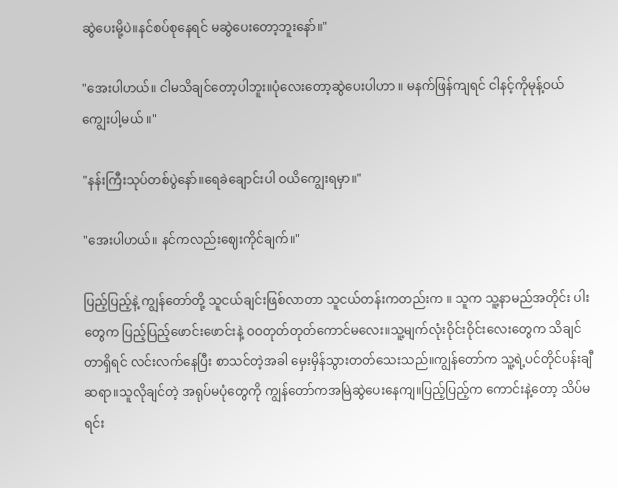ဆွဲပေးမို့ပဲ။နင်စပ်စုနေရင် မဆွဲပေးတော့ဘူးနော်။"

"အေးပါဟယ်။ ငါမသိချင်တော့ပါဘူး။ပုံလေးတော့ဆွဲပေးပါဟာ ။ မနက်ဖြန်ကျရင် ငါနင့်ကိုမုန့်ဝယ်ကျွေးပါ့မယ် ။"

"နန်းကြီးသုပ်တစ်ပွဲနော်။ရေခဲချောင်းပါ ဝယိကျွေးရမှာ။"

"အေးပါဟယ်။ နင်က‌လည်းဈေးကိုင်ချက်။"

ပြည့်ပြည့်နဲ့ ကျွန်တော်တို့ သူငယ်ချင်းဖြစ်လာတာ သူငယ်တန်းကတည်းက ။ သူက သူ့နာမည်အတိုင်း ပါးတွေက ပြည့်ပြည့်ဖောင်းဖောင်းနဲ့ ဝဝတုတ်တုတ်ကောင်မလေး။သူ့မျက်လုံးဝိုင်းဝိုင်းလေးတွေက သိချင်တာရှိရင် လင်းလက်နေပြီး စာသင်တဲ့အခါ မှေးမှိန်သွားတတ်သေးသည်။ကျွန်တော်က သူ့ရဲ့ပင်တိုင်ပန်းချီဆရာ။သူလိုချင်တဲ့ အရုပ်မပုံတွေကို ကျွန်တော်ကအမြဲဆွဲပေးနေကျ။ပြည့်ပြည့်က ကောင်းနဲ့တော့ သိပ်မရင်း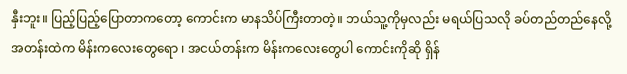နှီးဘူး။ ပြည့်ပြည့်ပြောတာကတော့ ကောင်းက မာနသိပ်ကြီးတာတဲ့။ ဘယ်သူ့ကိုမှလည်း မရယ်ပြသလို ခပ်တည်တည်နေလို့ အတန်းထဲက မိန်းကလေးတွေရော ၊ အငယ်တန်းက မိန်းကလေးတွေပါ ကောင်းကိုဆို ရှိန်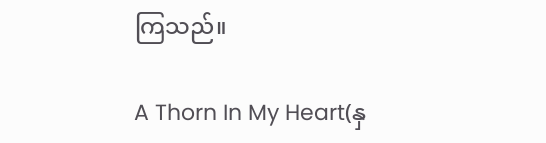ကြသည်။

A Thorn In My Heart(နှ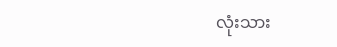လုံးသား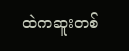ထဲကဆူးတစ်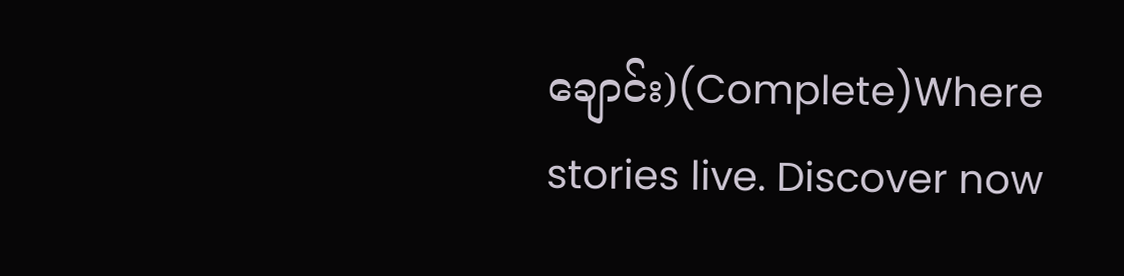ချောင်း)(Complete)Where stories live. Discover now